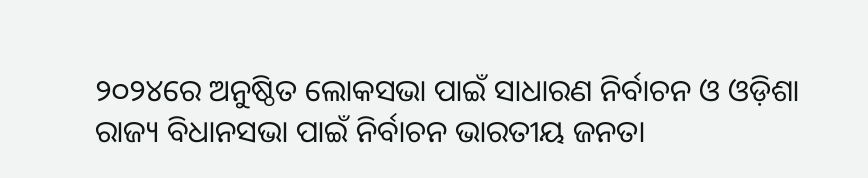୨୦୨୪ରେ ଅନୁଷ୍ଠିତ ଲୋକସଭା ପାଇଁ ସାଧାରଣ ନିର୍ବାଚନ ଓ ଓଡ଼ିଶା ରାଜ୍ୟ ବିଧାନସଭା ପାଇଁ ନିର୍ବାଚନ ଭାରତୀୟ ଜନତା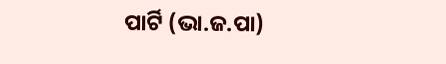ପାର୍ଟି (ଭା.ଜ.ପା)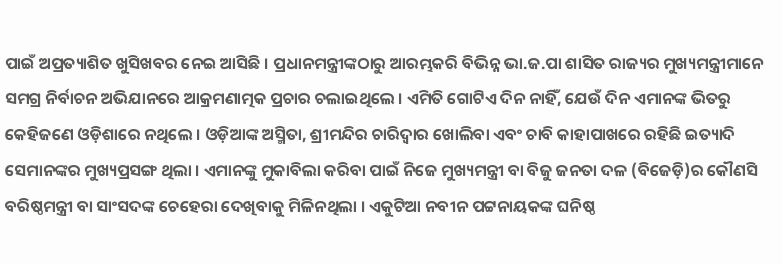ପାଇଁ ଅପ୍ରତ୍ୟାଶିତ ଖୁସିଖବର ନେଇ ଆସିଛି । ପ୍ରଧାନମନ୍ତ୍ରୀଙ୍କଠାରୁ ଆରମ୍ଭକରି ବିଭିନ୍ନ ଭା.ଜ.ପା ଶାସିତ ରାଜ୍ୟର ମୁଖ୍ୟମନ୍ତ୍ରୀମାନେ ସମଗ୍ର ନିର୍ବାଚନ ଅଭିଯାନରେ ଆକ୍ରମଣାତ୍ମକ ପ୍ରଚାର ଚଲାଇଥିଲେ । ଏମିତି ଗୋଟିଏ ଦିନ ନାହିଁ, ଯେଉଁ ଦିନ ଏମାନଙ୍କ ଭିତରୁ କେହିଜଣେ ଓଡ଼ିଶାରେ ନଥିଲେ । ଓଡ଼ିଆଙ୍କ ଅସ୍ମିତା, ଶ୍ରୀମନ୍ଦିର ଚାରିଦ୍ୱାର ଖୋଲିବା ଏବଂ ଚାବି କାହାପାଖରେ ରହିଛି ଇତ୍ୟାଦି ସେମାନଙ୍କର ମୁଖ୍ୟପ୍ରସଙ୍ଗ ଥିଲା । ଏମାନଙ୍କୁ ମୁକାବିଲା କରିବା ପାଇଁ ନିଜେ ମୁଖ୍ୟମନ୍ତ୍ରୀ ବା ବିଜୁ ଜନତା ଦଳ (ବିଜେଡ଼ି)ର କୌଣସି ବରିଷ୍ଠମନ୍ତ୍ରୀ ବା ସାଂସଦଙ୍କ ଚେହେରା ଦେଖିବାକୁ ମିଳିନଥିଲା । ଏକୁଟିଆ ନବୀନ ପଟ୍ଟନାୟକଙ୍କ ଘନିଷ୍ଠ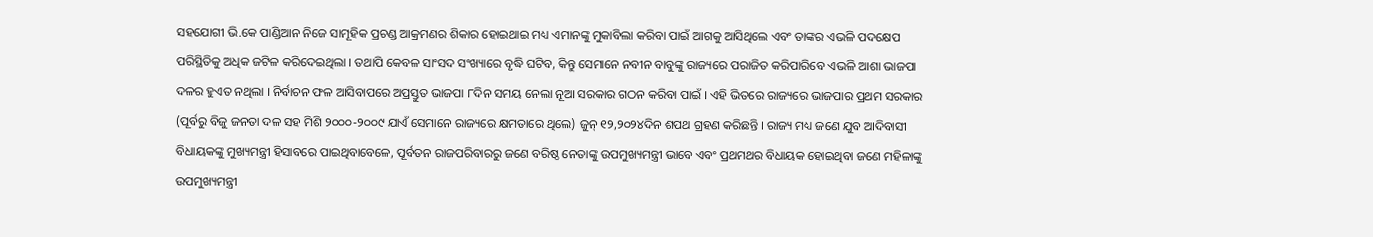ସହଯୋଗୀ ଭି.କେ ପାଣ୍ଡିଆନ ନିଜେ ସାମୂହିକ ପ୍ରଚଣ୍ଡ ଆକ୍ରମଣର ଶିକାର ହୋଇଥାଇ ମଧ୍ୟ ଏମାନଙ୍କୁ ମୁକାବିଲା କରିବା ପାଇଁ ଆଗକୁ ଆସିଥିଲେ ଏବଂ ତାଙ୍କର ଏଭଳି ପଦକ୍ଷେପ ପରିସ୍ଥିତିକୁ ଅଧିକ ଜଟିଳ କରିଦେଇଥିଲା । ତଥାପି କେବଳ ସାଂସଦ ସଂଖ୍ୟାରେ ବୃଦ୍ଧି ଘଟିବ, କିନ୍ତୁ ସେମାନେ ନବୀନ ବାବୁଙ୍କୁ ରାଜ୍ୟରେ ପରାଜିତ କରିପାରିବେ ଏଭଳି ଆଶା ଭାଜପା ଦଳର ହୁଏତ ନଥିଲା । ନିର୍ବାଚନ ଫଳ ଆସିବାପରେ ଅପ୍ରସ୍ତୁତ ଭାଜପା ୮ଦିନ ସମୟ ନେଲା ନୂଆ ସରକାର ଗଠନ କରିବା ପାଇଁ । ଏହି ଭିତରେ ରାଜ୍ୟରେ ଭାଜପାର ପ୍ରଥମ ସରକାର (ପୂର୍ବରୁ ବିଜୁ ଜନତା ଦଳ ସହ ମିଶି ୨୦୦୦-୨୦୦୯ ଯାଏଁ ସେମାନେ ରାଜ୍ୟରେ କ୍ଷମତାରେ ଥିଲେ) ଜୁନ୍ ୧୨,୨୦୨୪ଦିନ ଶପଥ ଗ୍ରହଣ କରିଛନ୍ତି । ରାଜ୍ୟ ମଧ୍ୟ ଜଣେ ଯୁବ ଆଦିବାସୀ ବିଧାୟକଙ୍କୁ ମୁଖ୍ୟମନ୍ତ୍ରୀ ହିସାବରେ ପାଇଥିବାବେଳେ, ପୂର୍ବତନ ରାଜପରିବାରରୁ ଜଣେ ବରିଷ୍ଠ ନେତାଙ୍କୁ ଉପମୁଖ୍ୟମନ୍ତ୍ରୀ ଭାବେ ଏବଂ ପ୍ରଥମଥର ବିଧାୟକ ହୋଇଥିବା ଜଣେ ମହିଳାଙ୍କୁ ଉପମୁଖ୍ୟମନ୍ତ୍ରୀ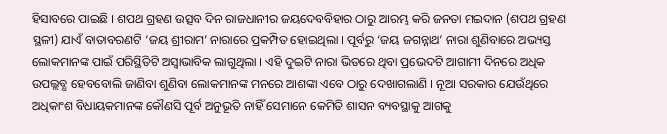ହିସାବରେ ପାଇଛି । ଶପଥ ଗ୍ରହଣ ଉତ୍ସବ ଦିନ ରାଜଧାନୀର ଜୟଦେବବିହାର ଠାରୁ ଆରମ୍ଭ କରି ଜନତା ମଇଦାନ (ଶପଥ ଗ୍ରହଣ ସ୍ଥଳୀ) ଯାଏଁ ବାତାବରଣଟି ‘ଜୟ ଶ୍ରୀରାମ’ ନାରାରେ ପ୍ରକମ୍ପିତ ହୋଇଥିଲା । ପୂର୍ବରୁ ‘ଜୟ ଜଗନ୍ନାଥ’ ନାରା ଶୁଣିବାରେ ଅଭ୍ୟସ୍ତ ଲୋକମାନଙ୍କ ପାଇଁ ପରିସ୍ଥିତିଟି ଅସ୍ୱାଭାବିକ ଲାଗୁଥିଲା । ଏହି ଦୁଇଟି ନାରା ଭିତରେ ଥିବା ପ୍ରଭେଦଟି ଆଗାମୀ ଦିନରେ ଅଧିକ ଉପଲ୍ଲବ୍ଧ ହେବବୋଲି ଜାଣିବା ଶୁଣିବା ଲୋକମାନଙ୍କ ମନରେ ଆଶଙ୍କା ଏବେ ଠାରୁ ଦେଖାଗଲାଣି । ନୂଆ ସରକାର ଯେଉଁଥିରେ ଅଧିକାଂଶ ବିଧାୟକମାନଙ୍କ କୌଣସି ପୂର୍ବ ଅନୁଭୂତି ନାହିଁ ସେମାନେ କେମିତି ଶାସନ ବ୍ୟବସ୍ଥାକୁ ଆଗକୁ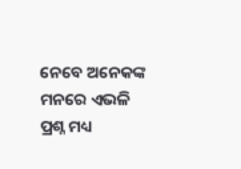ନେବେ ଅନେକଙ୍କ ମନରେ ଏଭଳି ପ୍ରଶ୍ନ ମଧ୍ୟ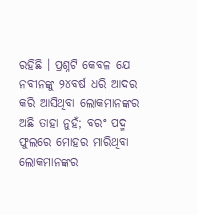ରହିଛି । ପ୍ରଶ୍ନଟି କେବଳ ଯେ ନବୀନଙ୍କୁ ୨୪ବର୍ଷ ଧରି ଆଦର କରି ଆସିଥିବା ଲୋକମାନଙ୍କର ଅଛି ତାହା ନୁହଁ; ବରଂ ପଦ୍ମ ଫୁଲରେ ମୋହର ମାରିଥିବା ଲୋକମାନଙ୍କର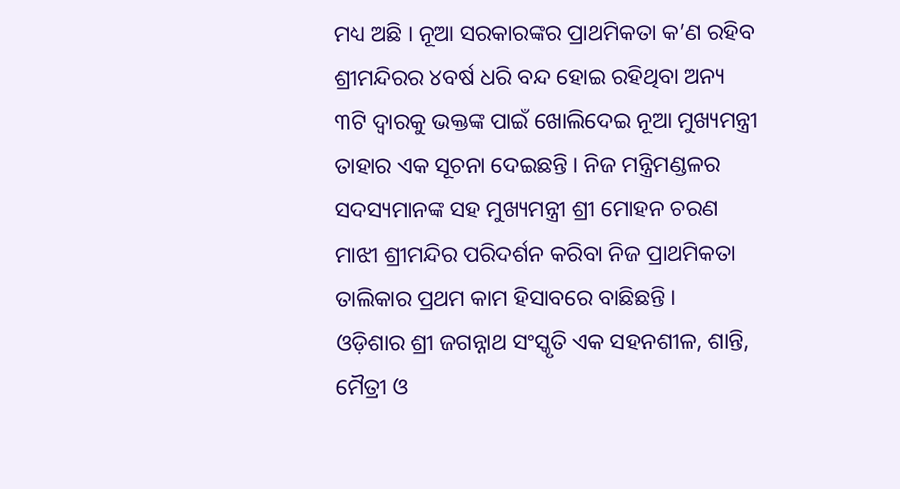ମଧ୍ୟ ଅଛି । ନୂଆ ସରକାରଙ୍କର ପ୍ରାଥମିକତା କ’ଣ ରହିବ ଶ୍ରୀମନ୍ଦିରର ୪ବର୍ଷ ଧରି ବନ୍ଦ ହୋଇ ରହିଥିବା ଅନ୍ୟ ୩ଟି ଦ୍ୱାରକୁ ଭକ୍ତଙ୍କ ପାଇଁ ଖୋଲିଦେଇ ନୂଆ ମୁଖ୍ୟମନ୍ତ୍ରୀ ତାହାର ଏକ ସୂଚନା ଦେଇଛନ୍ତି । ନିଜ ମନ୍ତ୍ରିମଣ୍ଡଳର ସଦସ୍ୟମାନଙ୍କ ସହ ମୁଖ୍ୟମନ୍ତ୍ରୀ ଶ୍ରୀ ମୋହନ ଚରଣ ମାଝୀ ଶ୍ରୀମନ୍ଦିର ପରିଦର୍ଶନ କରିବା ନିଜ ପ୍ରାଥମିକତା ତାଲିକାର ପ୍ରଥମ କାମ ହିସାବରେ ବାଛିଛନ୍ତି ।
ଓଡ଼ିଶାର ଶ୍ରୀ ଜଗନ୍ନାଥ ସଂସ୍କୃତି ଏକ ସହନଶୀଳ, ଶାନ୍ତି, ମୈତ୍ରୀ ଓ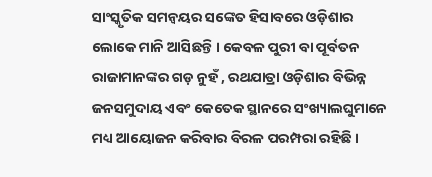ସାଂସ୍କୃତିକ ସମନ୍ୱୟର ସଙ୍କେତ ହିସାବରେ ଓଡ଼ିଶାର ଲୋକେ ମାନି ଆସିଛନ୍ତି । କେବଳ ପୁରୀ ବା ପୂର୍ବତନ ରାଜାମାନଙ୍କର ଗଡ଼ ନୁହଁ , ରଥଯାତ୍ରା ଓଡ଼ିଶାର ବିଭିନ୍ନ ଜନସମୁଦାୟ ଏବଂ କେତେକ ସ୍ଥାନରେ ସଂଖ୍ୟାଲଘୁମାନେ ମଧ୍ୟ ଆୟୋଜନ କରିବାର ବିରଳ ପରମ୍ପରା ରହିଛି ।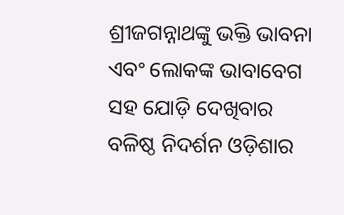ଶ୍ରୀଜଗନ୍ନାଥଙ୍କୁ ଭକ୍ତି ଭାବନା ଏବଂ ଲୋକଙ୍କ ଭାବାବେଗ ସହ ଯୋଡ଼ି ଦେଖିବାର ବଳିଷ୍ଠ ନିଦର୍ଶନ ଓଡ଼ିଶାର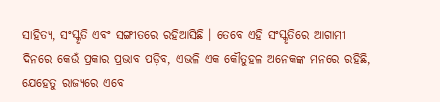ସାହିତ୍ୟ, ସଂସ୍କୃତି ଏବଂ ସଙ୍ଗୀତରେ ରହିଆସିଛି । ତେବେ ଏହି ସଂସ୍କୃତିରେ ଆଗାମୀ ଦିନରେ କେଉଁ ପ୍ରକାର ପ୍ରଭାବ ପଡ଼ିବ, ଏଭଳି ଏକ କୌତୁହଳ ଅନେକଙ୍କ ମନରେ ରହିଛି, ଯେହେତୁ ରାଜ୍ୟରେ ଏବେ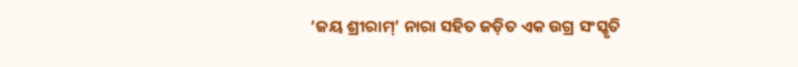‘ଜୟ ଶ୍ରୀରାମ୍’ ନାରା ସହିତ ଜଡ଼ିତ ଏକ ଉଗ୍ର ସଂସ୍କୃତି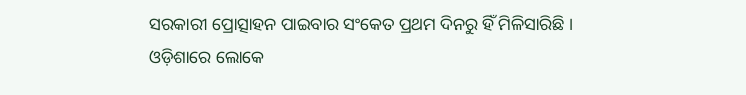ସରକାରୀ ପ୍ରୋତ୍ସାହନ ପାଇବାର ସଂକେତ ପ୍ରଥମ ଦିନରୁ ହିଁ ମିଳିସାରିଛି । ଓଡ଼ିଶାରେ ଲୋକେ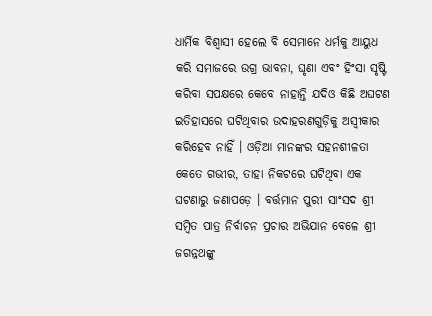ଧାର୍ମିକ ବିଶ୍ୱାସୀ ହେଲେ ବି ସେମାନେ ଧର୍ମକୁ ଆୟୁଧ କରି ସମାଜରେ ଉଗ୍ର ଭାବନା, ଘୃଣା ଏବଂ ହିଂସା ସୃଷ୍ଟି କରିବା ସପକ୍ଷରେ କେବେ ନାହାନ୍ତି ଯଦିଓ କିଛି ଅଘଟଣ ଇତିହାସରେ ଘଟିଥିବାର ଉଦାହରଣଗୁଡ଼ିକୁ ଅସ୍ୱୀକାର କରିହେବ ନାହିଁ । ଓଡ଼ିଆ ମାନଙ୍କର ସହନଶୀଳତା କେତେ ଗଭୀର, ତାହା ନିକଟରେ ଘଟିଥିବା ଏକ ଘଟଣାରୁ ଜଣାପଡ଼େ । ବର୍ତ୍ତମାନ ପୁରୀ ସାଂସଦ ଶ୍ରୀ ସମ୍ବିତ ପାତ୍ର ନିର୍ବାଚନ ପ୍ରଚାର ଅଭିଯାନ ବେଳେ ଶ୍ରୀ ଜଗନ୍ନଥଙ୍କୁ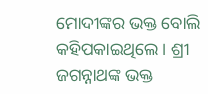ମୋଦୀଙ୍କର ଭକ୍ତ ବୋଲି କହିପକାଇଥିଲେ । ଶ୍ରୀ ଜଗନ୍ନାଥଙ୍କ ଭକ୍ତ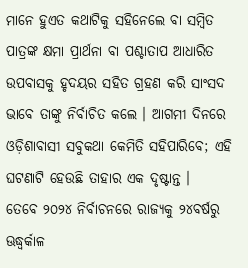ମାନେ ହୁଏତ କଥାଟିକୁ ସହିନେଲେ ବା ସମ୍ବିତ ପାତ୍ରଙ୍କ କ୍ଷମା ପ୍ରାର୍ଥନା ବା ପଶ୍ଚାତାପ ଆଧାରିତ ଉପବାସକୁ ହୃଦୟର ସହିତ ଗ୍ରହଣ କରି ସାଂସଦ ଭାବେ ତାଙ୍କୁ ନିର୍ବାଚିତ କଲେ । ଆଗମୀ ଦିନରେ ଓଡ଼ିଶାବାସୀ ସବୁକଥା କେମିତି ସହିପାରିବେ; ଏହି ଘଟଣାଟି ହେଉଛି ତାହାର ଏକ ଦୃଷ୍ଟାନ୍ତ ।
ତେବେ ୨୦୨୪ ନିର୍ବାଚନରେ ରାଜ୍ୟକୁ ୨୪ବର୍ଷରୁ ଊଦ୍ଧ୍ୱର୍କାଳ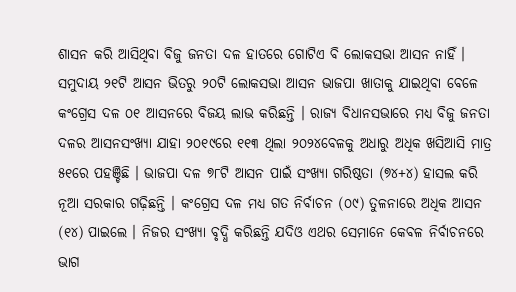ଶାସନ କରି ଆସିଥିବା ବିଜୁ ଜନତା ଦଳ ହାତରେ ଗୋଟିଏ ବି ଲୋକସଭା ଆସନ ନାହିଁ । ସମୁଦାୟ ୨୧ଟି ଆସନ ଭିତରୁ ୨୦ଟି ଲୋକସଭା ଆସନ ଭାଜପା ଖାତାକୁ ଯାଇଥିବା ବେଳେ କଂଗ୍ରେସ ଦଳ ୦୧ ଆସନରେ ବିଜୟ ଲାଭ କରିଛନ୍ତି । ରାଜ୍ୟ ବିଧାନସଭାରେ ମଧ୍ୟ ବିଜୁ ଜନତା ଦଳର ଆସନସଂଖ୍ୟା ଯାହା ୨୦୧୯ରେ ୧୧୩ ଥିଲା ୨୦୨୪ବେଳକୁ ଅଧାରୁ ଅଧିକ ଖସିଆସି ମାତ୍ର ୫୧ରେ ପହଞ୍ଚିଛି । ଭାଜପା ଦଳ ୭୮ଟି ଆସନ ପାଇଁ ସଂଖ୍ୟା ଗରିଷ୍ଠତା (୭୪+୪) ହାସଲ କରି ନୂଆ ସରକାର ଗଢ଼ିଛନ୍ତି । କଂଗ୍ରେସ ଦଳ ମଧ୍ୟ ଗତ ନିର୍ବାଚନ (୦୯) ତୁଳନାରେ ଅଧିକ ଆସନ (୧୪) ପାଇଲେ । ନିଜର ସଂଖ୍ୟା ବୃଦ୍ଧି କରିଛନ୍ତି ଯଦିଓ ଏଥର ସେମାନେ କେବଳ ନିର୍ବାଚନରେ ଭାଗ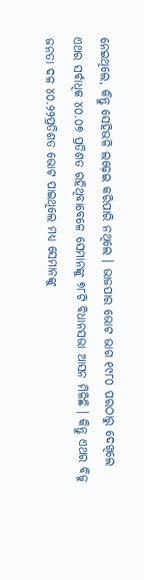ନେଇଥିଲେ, କିନ୍ତୁ ସେହିଭଳି ଲଢ଼େଇ କରିପାରି ନଥିଲେ । ଭାଜପାର ଭୋଟ ଭାଗ ୧୯୮୦ ପରଠାରୁ ଦେଖିଲେ ଏଥର ସର୍ବାଧିକ ୪୦.୦୭ ପ୍ରତିଶତ ରହିଥିବାବେଳେ ସେମାନଙ୍କୁ ୭୮ଟି ବିଧାନସଭା ଆସନ ମିଳିଛି । କିନ୍ତୁ ଏଥର ବିଜୁ ଜନତା ଦଳ ୪୦.୨୨ପ୍ରତିଶତ ଭୋଟ ପାଇଥିଲେ ମଧ୍ୟ ସେମାନଙ୍କୁ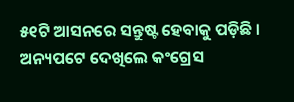୫୧ଟି ଆସନରେ ସନ୍ତୁଷ୍ଟ ହେବାକୁ ପଡ଼ିଛି । ଅନ୍ୟପଟେ ଦେଖିଲେ କଂଗ୍ରେସ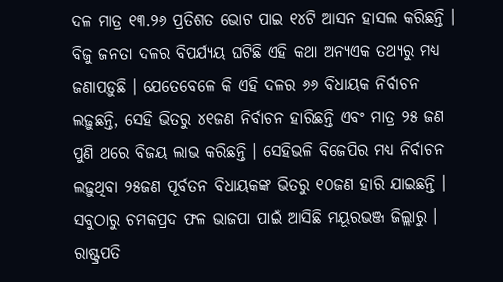ଦଳ ମାତ୍ର ୧୩.୨୬ ପ୍ରତିଶତ ଭୋଟ ପାଇ ୧୪ଟି ଆସନ ହାସଲ କରିଛନ୍ତି । ବିଜୁ ଜନତା ଦଳର ବିପର୍ଯ୍ୟୟ ଘଟିଛି ଏହି କଥା ଅନ୍ୟଏକ ତଥ୍ୟରୁ ମଧ୍ୟ ଜଣାପଡ଼ୁଛି । ଯେତେବେଳେ କି ଏହି ଦଳର ୬୬ ବିଧାୟକ ନିର୍ବାଚନ ଲଢ଼ୁଛନ୍ତି, ସେହି ଭିତରୁ ୪୧ଜଣ ନିର୍ବାଚନ ହାରିଛନ୍ତି ଏବଂ ମାତ୍ର ୨୫ ଜଣ ପୁଣି ଥରେ ବିଜୟ ଲାଭ କରିଛନ୍ତି । ସେହିଭଳି ବିଜେପିର ମଧ୍ୟ ନିର୍ବାଚନ ଲଢ଼ୁଥିବା ୨୫ଜଣ ପୂର୍ବତନ ବିଧାୟକଙ୍କ ଭିତରୁ ୧୦ଜଣ ହାରି ଯାଇଛନ୍ତି । ସବୁଠାରୁ ଚମକପ୍ରଦ ଫଳ ଭାଜପା ପାଇଁ ଆସିଛି ମୟୂରଭଞ୍ଜ ଜିଲ୍ଲାରୁ । ରାଷ୍ଟ୍ରପତି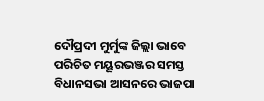ଦୌପ୍ରଦୀ ମୁର୍ମୁଙ୍କ ଜିଲ୍ଲା ଭାବେ ପରିଚିତ ମୟୂରଭଞ୍ଜର ସମସ୍ତ ବିଧାନସଭା ଆସନରେ ଭାଜପା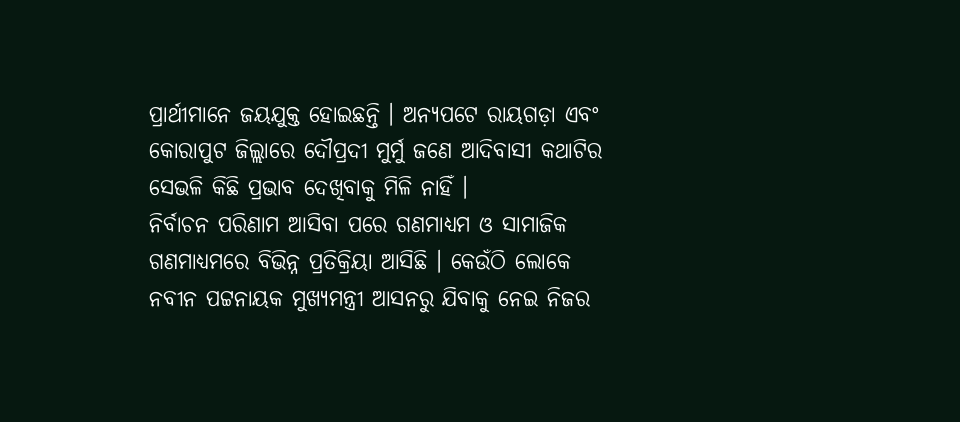ପ୍ରାର୍ଥୀମାନେ ଜୟଯୁକ୍ତ ହୋଇଛନ୍ତି । ଅନ୍ୟପଟେ ରାୟଗଡ଼ା ଏବଂ କୋରାପୁଟ ଜିଲ୍ଲାରେ ଦୌପ୍ରଦୀ ମୁର୍ମୁ ଜଣେ ଆଦିବାସୀ କଥାଟିର ସେଭଳି କିଛି ପ୍ରଭାବ ଦେଖିବାକୁ ମିଳି ନାହିଁ ।
ନିର୍ବାଚନ ପରିଣାମ ଆସିବା ପରେ ଗଣମାଧ୍ୟମ ଓ ସାମାଜିକ ଗଣମାଧ୍ୟମରେ ବିଭିନ୍ନ ପ୍ରତିକ୍ରିୟା ଆସିଛି । କେଉଁଠି ଲୋକେ ନବୀନ ପଟ୍ଟନାୟକ ମୁଖ୍ୟମନ୍ତ୍ରୀ ଆସନରୁ ଯିବାକୁ ନେଇ ନିଜର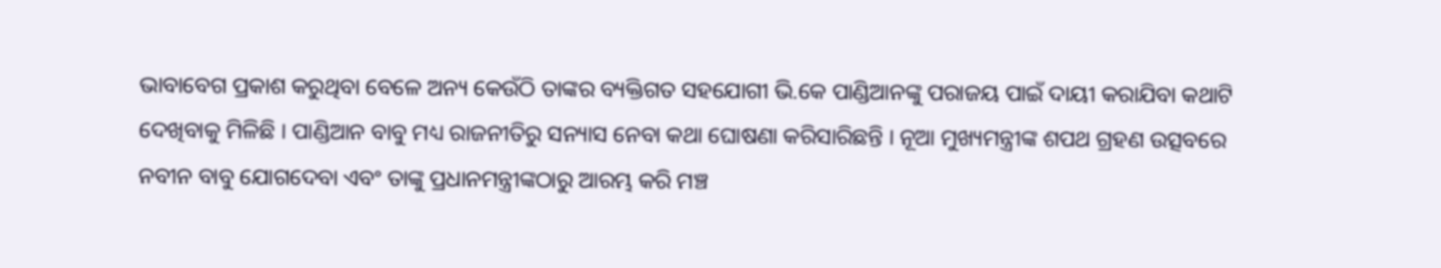ଭାବାବେଗ ପ୍ରକାଶ କରୁଥିବା ବେଳେ ଅନ୍ୟ କେଉଁଠି ତାଙ୍କର ବ୍ୟକ୍ତିଗତ ସହଯୋଗୀ ଭି.କେ ପାଣ୍ଡିଆନଙ୍କୁ ପରାଜୟ ପାଇଁ ଦାୟୀ କରାଯିବା କଥାଟି ଦେଖିବାକୁ ମିଳିଛି । ପାଣ୍ଡିଆନ ବାବୁ ମଧ୍ୟ ରାଜନୀତିରୁ ସନ୍ୟାସ ନେବା କଥା ଘୋଷଣା କରିସାରିଛନ୍ତି । ନୂଆ ମୁଖ୍ୟମନ୍ତ୍ରୀଙ୍କ ଶପଥ ଗ୍ରହଣ ଉତ୍ସବରେ ନବୀନ ବାବୁ ଯୋଗଦେବା ଏବଂ ତାଙ୍କୁ ପ୍ରଧାନମନ୍ତ୍ରୀଙ୍କଠାରୁ ଆରମ୍ଭ କରି ମଞ୍ଚ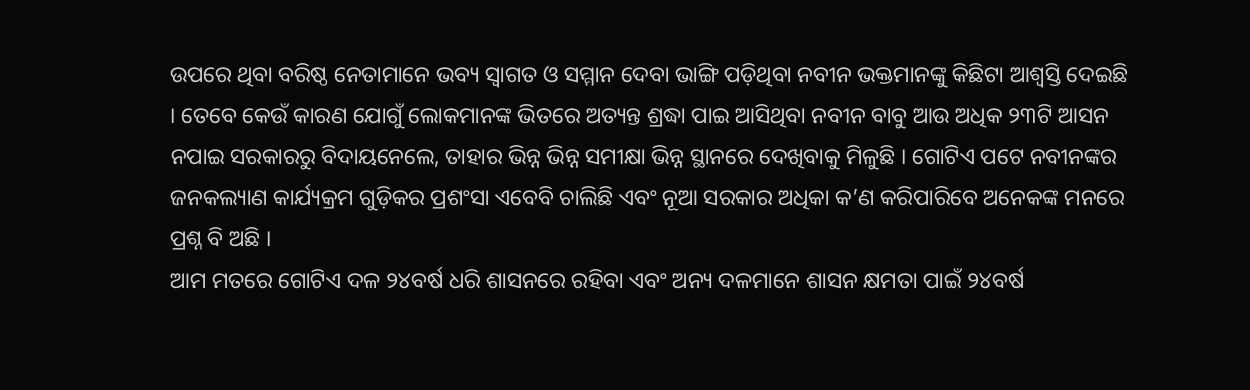ଉପରେ ଥିବା ବରିଷ୍ଠ ନେତାମାନେ ଭବ୍ୟ ସ୍ୱାଗତ ଓ ସମ୍ମାନ ଦେବା ଭାଙ୍ଗି ପଡ଼ିଥିବା ନବୀନ ଭକ୍ତମାନଙ୍କୁ କିଛିଟା ଆଶ୍ୱସ୍ତି ଦେଇଛି । ତେବେ କେଉଁ କାରଣ ଯୋଗୁଁ ଲୋକମାନଙ୍କ ଭିତରେ ଅତ୍ୟନ୍ତ ଶ୍ରଦ୍ଧା ପାଇ ଆସିଥିବା ନବୀନ ବାବୁ ଆଉ ଅଧିକ ୨୩ଟି ଆସନ ନପାଇ ସରକାରରୁ ବିଦାୟନେଲେ, ତାହାର ଭିନ୍ନ ଭିନ୍ନ ସମୀକ୍ଷା ଭିନ୍ନ ସ୍ଥାନରେ ଦେଖିବାକୁ ମିଳୁଛି । ଗୋଟିଏ ପଟେ ନବୀନଙ୍କର ଜନକଲ୍ୟାଣ କାର୍ଯ୍ୟକ୍ରମ ଗୁଡ଼ିକର ପ୍ରଶଂସା ଏବେବି ଚାଲିଛି ଏବଂ ନୂଆ ସରକାର ଅଧିକା କ’ଣ କରିପାରିବେ ଅନେକଙ୍କ ମନରେ ପ୍ରଶ୍ନ ବି ଅଛି ।
ଆମ ମତରେ ଗୋଟିଏ ଦଳ ୨୪ବର୍ଷ ଧରି ଶାସନରେ ରହିବା ଏବଂ ଅନ୍ୟ ଦଳମାନେ ଶାସନ କ୍ଷମତା ପାଇଁ ୨୪ବର୍ଷ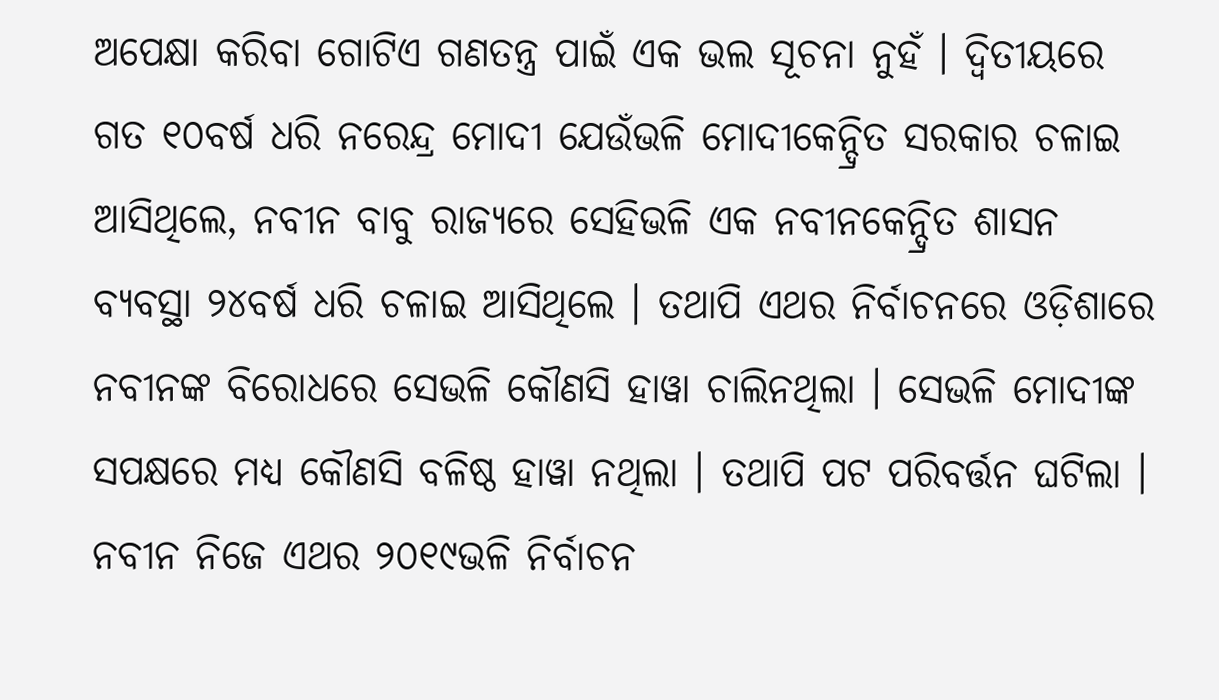ଅପେକ୍ଷା କରିବା ଗୋଟିଏ ଗଣତନ୍ତ୍ର ପାଇଁ ଏକ ଭଲ ସୂଚନା ନୁହଁ । ଦ୍ୱିତୀୟରେ ଗତ ୧୦ବର୍ଷ ଧରି ନରେନ୍ଦ୍ର ମୋଦୀ ଯେଉଁଭଳି ମୋଦୀକେନ୍ଦ୍ରିତ ସରକାର ଚଳାଇ ଆସିଥିଲେ, ନବୀନ ବାବୁ ରାଜ୍ୟରେ ସେହିଭଳି ଏକ ନବୀନକେନ୍ଦ୍ରିତ ଶାସନ ବ୍ୟବସ୍ଥା ୨୪ବର୍ଷ ଧରି ଚଳାଇ ଆସିଥିଲେ । ତଥାପି ଏଥର ନିର୍ବାଚନରେ ଓଡ଼ିଶାରେ ନବୀନଙ୍କ ବିରୋଧରେ ସେଭଳି କୌଣସି ହାୱା ଚାଲିନଥିଲା । ସେଭଳି ମୋଦୀଙ୍କ ସପକ୍ଷରେ ମଧ୍ୟ କୌଣସି ବଳିଷ୍ଠ ହାୱା ନଥିଲା । ତଥାପି ପଟ ପରିବର୍ତ୍ତନ ଘଟିଲା । ନବୀନ ନିଜେ ଏଥର ୨୦୧୯ଭଳି ନିର୍ବାଚନ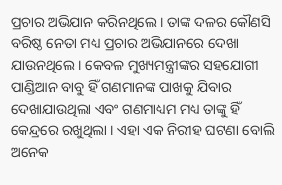ପ୍ରଚାର ଅଭିଯାନ କରିନଥିଲେ । ତାଙ୍କ ଦଳର କୌଣସି ବରିଷ୍ଠ ନେତା ମଧ୍ୟ ପ୍ରଚାର ଅଭିଯାନରେ ଦେଖା ଯାଉନଥିଲେ । କେବଳ ମୁଖ୍ୟମନ୍ତ୍ରୀଙ୍କର ସହଯୋଗୀ ପାଣ୍ଡିଆନ ବାବୁ ହିଁ ଗଣମାନଙ୍କ ପାଖକୁ ଯିବାର ଦେଖାଯାଉଥିଲା ଏବଂ ଗଣମାଧ୍ୟମ ମଧ୍ୟ ତାଙ୍କୁ ହିଁ କେନ୍ଦ୍ରରେ ରଖୁଥିଲା । ଏହା ଏକ ନିରୀହ ଘଟଣା ବୋଲି ଅନେକ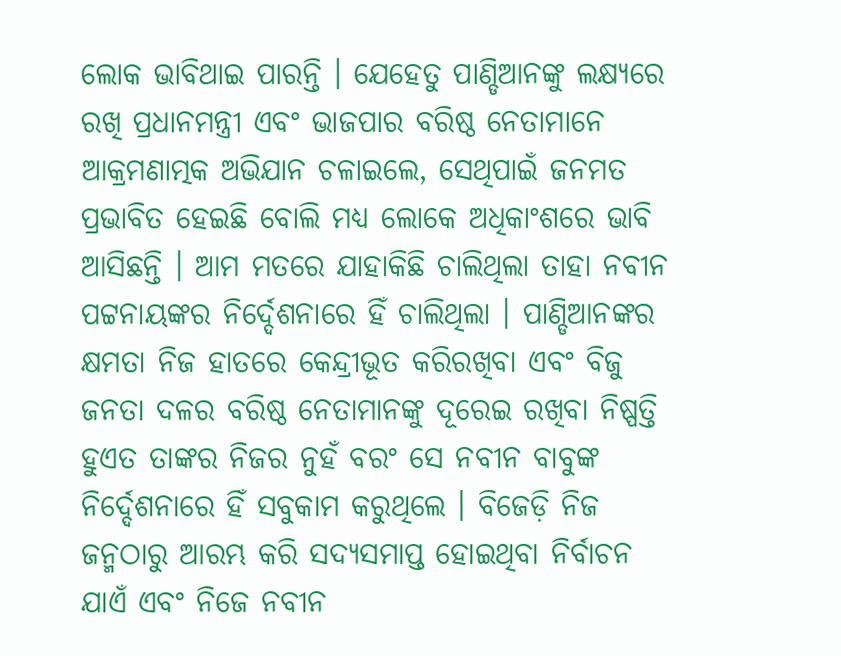ଲୋକ ଭାବିଥାଇ ପାରନ୍ତି । ଯେହେତୁ ପାଣ୍ଡିଆନଙ୍କୁ ଲକ୍ଷ୍ୟରେ ରଖି ପ୍ରଧାନମନ୍ତ୍ରୀ ଏବଂ ଭାଜପାର ବରିଷ୍ଠ ନେତାମାନେ ଆକ୍ରମଣାତ୍ମକ ଅଭିଯାନ ଚଳାଇଲେ, ସେଥିପାଇଁ ଜନମତ ପ୍ରଭାବିତ ହେଇଛି ବୋଲି ମଧ୍ୟ ଲୋକେ ଅଧିକାଂଶରେ ଭାବି ଆସିଛନ୍ତି । ଆମ ମତରେ ଯାହାକିଛି ଚାଲିଥିଲା ତାହା ନବୀନ ପଟ୍ଟନାୟଙ୍କର ନିର୍ଦ୍ଦେଶନାରେ ହିଁ ଚାଲିଥିଲା । ପାଣ୍ଡିଆନଙ୍କର କ୍ଷମତା ନିଜ ହାତରେ କେନ୍ଦ୍ରୀଭୂତ କରିରଖିବା ଏବଂ ବିଜୁ ଜନତା ଦଳର ବରିଷ୍ଠ ନେତାମାନଙ୍କୁ ଦୂରେଇ ରଖିବା ନିଷ୍ପତ୍ତି ହୁଏତ ତାଙ୍କର ନିଜର ନୁହଁ ବରଂ ସେ ନବୀନ ବାବୁଙ୍କ ନିର୍ଦ୍ଦେଶନାରେ ହିଁ ସବୁକାମ କରୁଥିଲେ । ବିଜେଡ଼ି ନିଜ ଜନ୍ମଠାରୁ ଆରମ୍ଭ କରି ସଦ୍ୟସମାପ୍ତ ହୋଇଥିବା ନିର୍ବାଚନ ଯାଏଁ ଏବଂ ନିଜେ ନବୀନ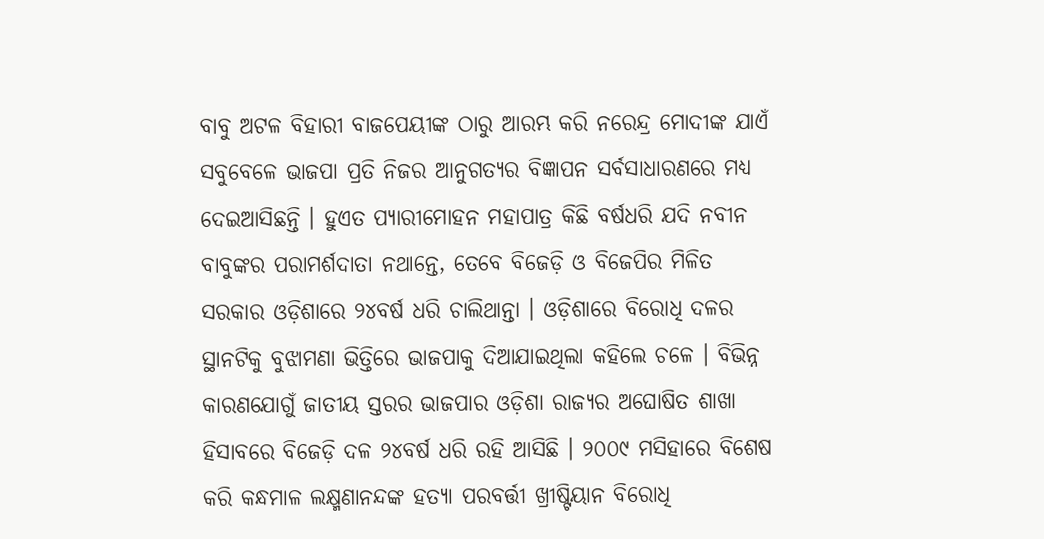ବାବୁ ଅଟଳ ବିହାରୀ ବାଜପେୟୀଙ୍କ ଠାରୁ ଆରମ୍ଭ କରି ନରେନ୍ଦ୍ର ମୋଦୀଙ୍କ ଯାଏଁ ସବୁବେଳେ ଭାଜପା ପ୍ରତି ନିଜର ଆନୁଗତ୍ୟର ବିଜ୍ଞାପନ ସର୍ବସାଧାରଣରେ ମଧ୍ୟ ଦେଇଆସିଛନ୍ତି । ହୁଏତ ପ୍ୟାରୀମୋହନ ମହାପାତ୍ର କିଛି ବର୍ଷଧରି ଯଦି ନବୀନ ବାବୁଙ୍କର ପରାମର୍ଶଦାତା ନଥାନ୍ତେ, ତେବେ ବିଜେଡ଼ି ଓ ବିଜେପିର ମିଳିତ ସରକାର ଓଡ଼ିଶାରେ ୨୪ବର୍ଷ ଧରି ଚାଲିଥାନ୍ତା । ଓଡ଼ିଶାରେ ବିରୋଧି ଦଳର ସ୍ଥାନଟିକୁ ବୁଝାମଣା ଭିତ୍ତିରେ ଭାଜପାକୁ ଦିଆଯାଇଥିଲା କହିଲେ ଚଳେ । ବିଭିନ୍ନ କାରଣଯୋଗୁଁ ଜାତୀୟ ସ୍ତରର ଭାଜପାର ଓଡ଼ିଶା ରାଜ୍ୟର ଅଘୋଷିତ ଶାଖା ହିସାବରେ ବିଜେଡ଼ି ଦଳ ୨୪ବର୍ଷ ଧରି ରହି ଆସିଛି । ୨୦୦୯ ମସିହାରେ ବିଶେଷ କରି କନ୍ଧମାଳ ଲକ୍ଷ୍ମଣାନନ୍ଦଙ୍କ ହତ୍ୟା ପରବର୍ତ୍ତୀ ଖ୍ରୀଷ୍ଟିୟାନ ବିରୋଧି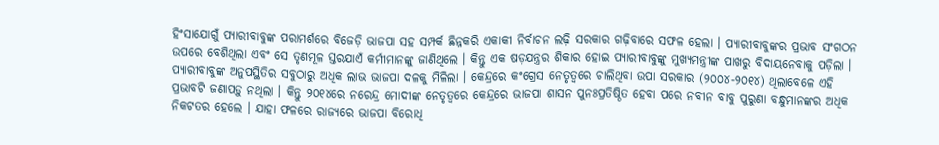ହିଂସାଯୋଗୁଁ ପ୍ୟାରୀବାବୁଙ୍କ ପରାମର୍ଶରେ ବିଜେଡ଼ି ଭାଜପା ସହ ସମ୍ପର୍କ ଛିନ୍ନକରି ଏକାକୀ ନିର୍ବାଚନ ଲଢ଼ି ସରକାର ଗଢ଼ିବାରେ ସଫଳ ହେଲା । ପ୍ୟାରୀବାବୁଙ୍କର ପ୍ରଭାବ ସଂଗଠନ ଉପରେ ବେଶିଥିଲା ଏବଂ ସେ ତୃଣମୂଳ ସ୍ତରଯାଏଁ କର୍ମୀମାନଙ୍କୁ ଜାଣିଥିଲେ । କିନ୍ତୁ ଏକ ଷଡ଼ଯନ୍ତ୍ରର ଶିକାର ହୋଇ ପ୍ୟାରୀବାବୁଙ୍କୁ ମୁଖ୍ୟମନ୍ତ୍ରୀଙ୍କ ପାଖରୁ ବିଦାୟନେବାକୁ ପଡ଼ିଲା । ପ୍ୟାରୀବାବୁଙ୍କ ଅନୁପସ୍ଥିତିର ସବୁଠାରୁ ଅଧିକ ଲାଭ ଭାଜପା ଦଳକୁ ମିଳିଲା । କେନ୍ଦ୍ରରେ କଂଗ୍ରେସ ନେତୃତ୍ୱରେ ଚାଲିଥିବା ଉପା ସରକାର (୨୦୦୪-୨୦୧୪) ଥିଲାବେଳେ ଏହି ପ୍ରଭାବଟି ଜଣାପଡ଼ୁ ନଥିଲା । କିନ୍ତୁ ୨୦୧୪ରେ ନରେନ୍ଦ୍ର ମୋଦୀଙ୍କ ନେତୃତ୍ୱରେ କେନ୍ଦ୍ରରେ ଭାଜପା ଶାସନ ପୁନଃପ୍ରତିଷ୍ଠିତ ହେବା ପରେ ନବୀନ ବାବୁ ପୁରୁଣା ବନ୍ଧୁମାନଙ୍କର ଅଧିକ ନିକଟତର ହେଲେ । ଯାହା ଫଳରେ ରାଜ୍ୟରେ ଭାଜପା ବିରୋଧି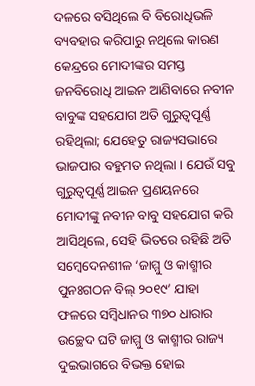ଦଳରେ ବସିଥିଲେ ବି ବିରୋଧିଭଳି ବ୍ୟବହାର କରିପାରୁ ନଥିଲେ କାରଣ କେନ୍ଦ୍ରରେ ମୋଦୀଙ୍କର ସମସ୍ତ ଜନବିରୋଧି ଆଇନ ଆଣିବାରେ ନବୀନ ବାବୁଙ୍କ ସହଯୋଗ ଅତି ଗୁରୁତ୍ୱପୂର୍ଣ୍ଣ ରହିଥିଲା; ଯେହେତୁ ରାଜ୍ୟସଭାରେ ଭାଜପାର ବହୁମତ ନଥିଲା । ଯେଉଁ ସବୁ ଗୁରୁତ୍ୱପୂର୍ଣ୍ଣ ଆଇନ ପ୍ରଣୟନରେ ମୋଦୀଙ୍କୁ ନବୀନ ବାବୁ ସହଯୋଗ କରି ଆସିଥିଲେ, ସେହି ଭିତରେ ରହିଛି ଅତି ସମ୍ବେଦେନଶୀଳ ‘ଜାମ୍ମୁ ଓ କାଶ୍ମୀର ପୁନଃଗଠନ ବିଲ୍ ୨୦୧୯’ ଯାହା ଫଳରେ ସମ୍ବିଧାନର ୩୭୦ ଧାରାର ଉଚ୍ଛେଦ ଘଟି ଜାମ୍ମୁ ଓ କାଶ୍ମୀର ରାଜ୍ୟ ଦୁଇଭାଗରେ ବିଭକ୍ତ ହୋଇ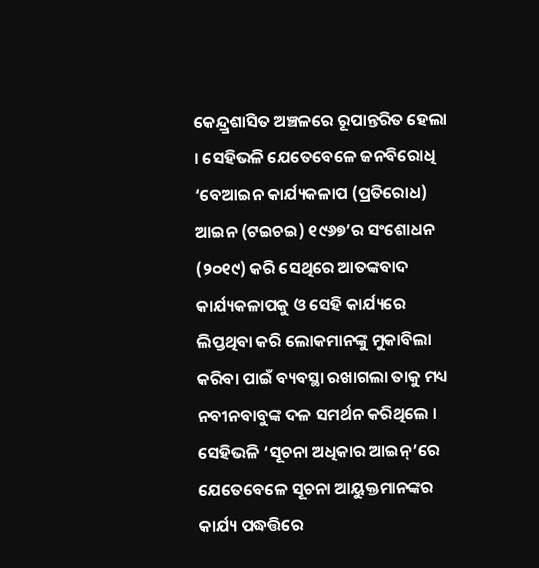କେନ୍ଦ୍ର୍ରଶାସିତ ଅଞ୍ଚଳରେ ରୂପାନ୍ତରିତ ହେଲା । ସେହିଭଳି ଯେତେବେଳେ ଜନବିରୋଧି ‘ବେଆଇନ କାର୍ଯ୍ୟକଳାପ (ପ୍ରତିରୋଧ) ଆଇନ (ଟଇଚଇ) ୧୯୬୭’ର ସଂଶୋଧନ (୨୦୧୯) କରି ସେଥିରେ ଆତଙ୍କବାଦ କାର୍ଯ୍ୟକଳାପକୁ ଓ ସେହି କାର୍ଯ୍ୟରେ ଲିପ୍ତଥିବା କରି ଲୋକମାନଙ୍କୁ ମୁକାବିଲା କରିବା ପାଇଁ ବ୍ୟବସ୍ଥା ରଖାଗଲା ତାକୁ ମଧ୍ୟ ନବୀନବାବୁଙ୍କ ଦଳ ସମର୍ଥନ କରିଥିଲେ । ସେହିଭଳି ‘ସୂଚନା ଅଧିକାର ଆଇନ୍’ରେ ଯେତେବେଳେ ସୂଚନା ଆୟୁକ୍ତମାନଙ୍କର କାର୍ଯ୍ୟ ପଦ୍ଧତ୍ତିରେ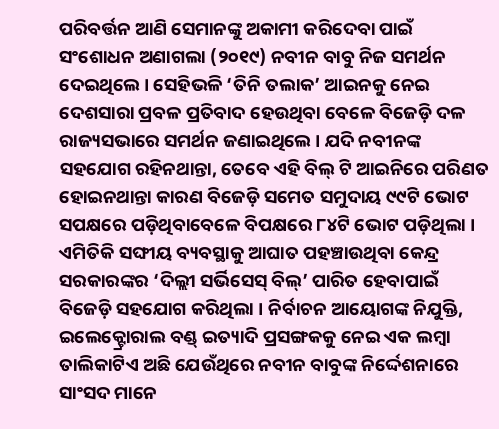ପରିବର୍ତ୍ତନ ଆଣି ସେମାନଙ୍କୁ ଅକାମୀ କରିଦେବା ପାଇଁ ସଂଶୋଧନ ଅଣାଗଲା (୨୦୧୯) ନବୀନ ବାବୁ ନିଜ ସମର୍ଥନ ଦେଇଥିଲେ । ସେହିଭଳି ‘ତିନି ତଲାକ’ ଆଇନକୁ ନେଇ ଦେଶସାରା ପ୍ରବଳ ପ୍ରତିବାଦ ହେଉଥିବା ବେଳେ ବିଜେଡ଼ି ଦଳ ରାଜ୍ୟସଭାରେ ସମର୍ଥନ ଜଣାଇଥିଲେ । ଯଦି ନବୀନଙ୍କ ସହଯୋଗ ରହିନଥାନ୍ତା, ତେବେ ଏହି ବିଲ୍ ଟି ଆଇନିରେ ପରିଣତ ହୋଇନଥାନ୍ତା କାରଣ ବିଜେଡ଼ି ସମେତ ସମୁଦାୟ ୯୯ଟି ଭୋଟ ସପକ୍ଷରେ ପଡ଼ିଥିବାବେଳେ ବିପକ୍ଷରେ ୮୪ଟି ଭୋଟ ପଡ଼ିଥିଲା । ଏମିତିକି ସଙ୍ଘୀୟ ବ୍ୟବସ୍ଥାକୁ ଆଘାତ ପହଞ୍ଚାଉଥିବା କେନ୍ଦ୍ର ସରକାରଙ୍କର ‘ଦିଲ୍ଲୀ ସର୍ଭିସେସ୍ ବିଲ୍’ ପାରିତ ହେବାପାଇଁ ବିଜେଡ଼ି ସହଯୋଗ କରିଥିଲା । ନିର୍ବାଚନ ଆୟୋଗଙ୍କ ନିଯୁକ୍ତି, ଇଲେକ୍ଟ୍ରୋରାଲ ବଣ୍ଡ୍ ଇତ୍ୟାଦି ପ୍ରସଙ୍ଗକକୁ ନେଇ ଏକ ଲମ୍ବା ତାଲିକାଟିଏ ଅଛି ଯେଉଁଥିରେ ନବୀନ ବାବୁଙ୍କ ନିର୍ଦ୍ଦେଶନାରେ ସାଂସଦ ମାନେ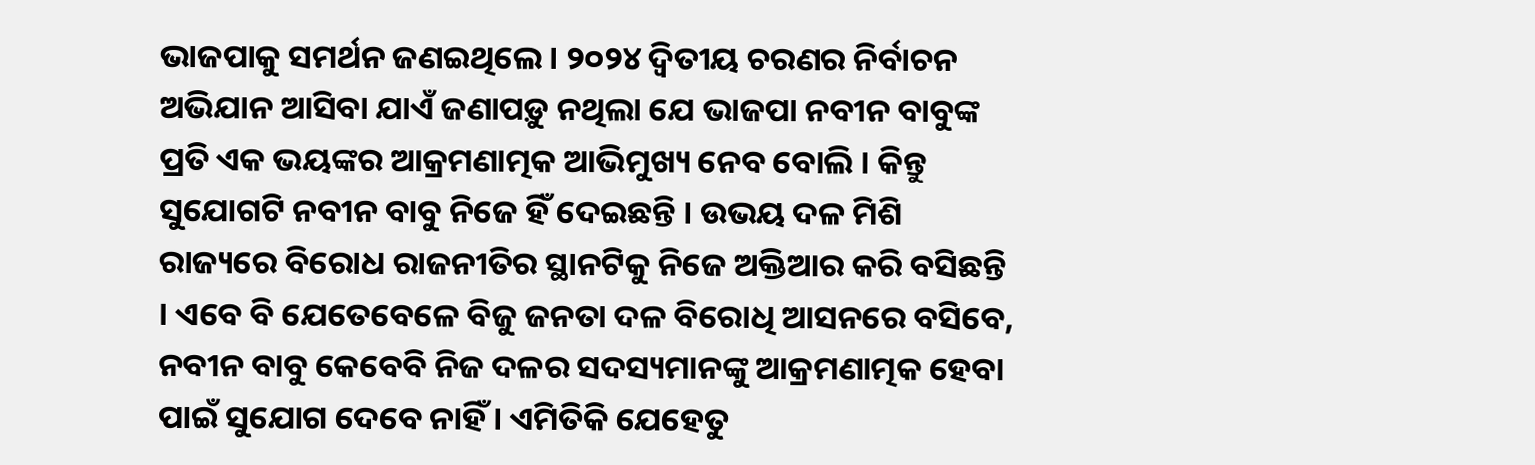ଭାଜପାକୁ ସମର୍ଥନ ଜଣଇଥିଲେ । ୨୦୨୪ ଦ୍ୱିତୀୟ ଚରଣର ନିର୍ବାଚନ ଅଭିଯାନ ଆସିବା ଯାଏଁ ଜଣାପଡ଼ୁ ନଥିଲା ଯେ ଭାଜପା ନବୀନ ବାବୁଙ୍କ ପ୍ରତି ଏକ ଭୟଙ୍କର ଆକ୍ରମଣାତ୍ମକ ଆଭିମୁଖ୍ୟ ନେବ ବୋଲି । କିନ୍ତୁ ସୁଯୋଗଟି ନବୀନ ବାବୁ ନିଜେ ହିଁ ଦେଇଛନ୍ତି । ଉଭୟ ଦଳ ମିଶି ରାଜ୍ୟରେ ବିରୋଧ ରାଜନୀତିର ସ୍ଥାନଟିକୁ ନିଜେ ଅକ୍ତିଆର କରି ବସିଛନ୍ତି । ଏବେ ବି ଯେତେବେଳେ ବିଜୁ ଜନତା ଦଳ ବିରୋଧି ଆସନରେ ବସିବେ, ନବୀନ ବାବୁ କେବେବି ନିଜ ଦଳର ସଦସ୍ୟମାନଙ୍କୁ ଆକ୍ରମଣାତ୍ମକ ହେବା ପାଇଁ ସୁଯୋଗ ଦେବେ ନାହିଁ । ଏମିତିକି ଯେହେତୁ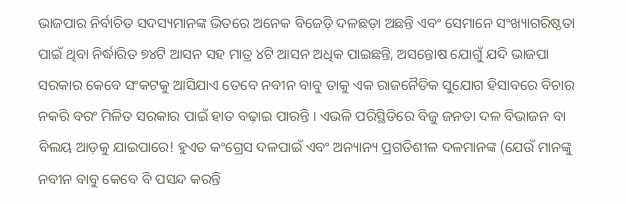ଭାଜପାର ନିର୍ବାଚିତ ସଦସ୍ୟମାନଙ୍କ ଭିତରେ ଅନେକ ବିଜେଡ଼ି ଦଳଛଡ଼ା ଅଛନ୍ତି ଏବଂ ସେମାନେ ସଂଖ୍ୟାଗରିଷ୍ଠତା ପାଇଁ ଥିବା ନିର୍ଦ୍ଧାରିତ ୭୪ଟି ଆସନ ସହ ମାତ୍ର ୪ଟି ଆସନ ଅଧିକ ପାଇଛନ୍ତି, ଅସନ୍ତୋଷ ଯୋଗୁଁ ଯଦି ଭାଜପା ସରକାର କେବେ ସଂକଟକୁ ଆସିଯାଏ ତେବେ ନବୀନ ବାବୁ ତାକୁ ଏକ ରାଜନୈତିକ ସୁଯୋଗ ହିସାବରେ ବିଚାର ନକରି ବରଂ ମିଳିତ ସରକାର ପାଇଁ ହାତ ବଢ଼ାଇ ପାରନ୍ତି । ଏଭଳି ପରିସ୍ଥିତିରେ ବିଜୁ ଜନତା ଦଳ ବିଭାଜନ ବା ବିଲୟ ଆଡ଼କୁ ଯାଇପାରେ! ହୁଏତ କଂଗ୍ରେସ ଦଳପାଇଁ ଏବଂ ଅନ୍ୟାନ୍ୟ ପ୍ରଗତିଶୀଳ ଦଳମାନଙ୍କ (ଯେଉଁ ମାନଙ୍କୁ ନବୀନ ବାବୁ କେବେ ବି ପସନ୍ଦ କରନ୍ତି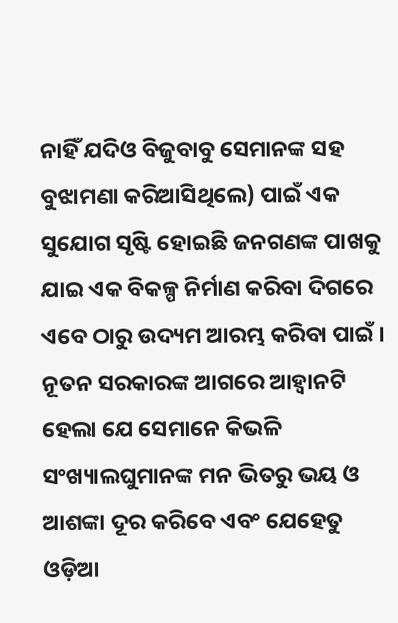ନାହିଁ ଯଦିଓ ବିଜୁବାବୁ ସେମାନଙ୍କ ସହ ବୁଝାମଣା କରିଆସିଥିଲେ) ପାଇଁ ଏକ ସୁଯୋଗ ସୃଷ୍ଟି ହୋଇଛି ଜନଗଣଙ୍କ ପାଖକୁ ଯାଇ ଏକ ବିକଳ୍ପ ନିର୍ମାଣ କରିବା ଦିଗରେ ଏବେ ଠାରୁ ଉଦ୍ୟମ ଆରମ୍ଭ କରିବା ପାଇଁ ।
ନୂତନ ସରକାରଙ୍କ ଆଗରେ ଆହ୍ୱାନଟି ହେଲା ଯେ ସେମାନେ କିଭଳି ସଂଖ୍ୟାଲଘୁମାନଙ୍କ ମନ ଭିତରୁ ଭୟ ଓ ଆଶଙ୍କା ଦୂର କରିବେ ଏବଂ ଯେହେତୁ ଓଡ଼ିଆ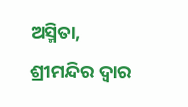ଅସ୍ମିତା, ଶ୍ରୀମନ୍ଦିର ଦ୍ୱାର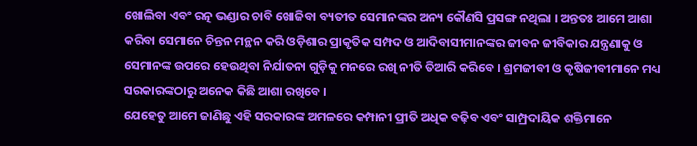ଖୋଲିବା ଏବଂ ରତ୍ନ ଭଣ୍ଡାର ଚାବି ଖୋଜିବା ବ୍ୟତୀତ ସେମାନଙ୍କର ଅନ୍ୟ କୌଣସି ପ୍ରସଙ୍ଗ ନଥିଲା । ଅନ୍ତତଃ ଆମେ ଆଶା କରିବା ସେମାନେ ଚିନ୍ତନ ମନ୍ଥନ କରି ଓଡ଼ିଶାର ପ୍ରାକୃତିକ ସମ୍ପଦ ଓ ଆଦିବାସୀମାନଙ୍କର ଜୀବନ ଜୀବିକାର ଯନ୍ତ୍ରଣାକୁ ଓ ସେମାନଙ୍କ ଉପରେ ହେଉଥିବା ନିର୍ଯାତନା ଗୁଡ଼ିକୁ ମନରେ ରଖି ନୀତି ତିଆରି କରିବେ । ଶ୍ରମଜୀବୀ ଓ କୃଷିଜୀବୀମାନେ ମଧ୍ୟ ସରକାରଙ୍କଠାରୁ ଅନେକ କିଛି ଆଶା ରଖିବେ ।
ଯେହେତୁ ଆମେ ଜାଣିଛୁ ଏହି ସରକାରଙ୍କ ଅମଳରେ କମ୍ପାନୀ ପ୍ରୀତି ଅଧିକ ବଢ଼ିବ ଏବଂ ସାମ୍ପ୍ରଦାୟିକ ଶକ୍ତିମାନେ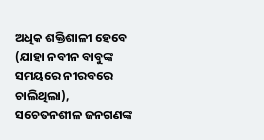ଅଧିକ ଶକ୍ତିଶାଳୀ ହେବେ (ଯାହା ନବୀନ ବାବୁଙ୍କ ସମୟରେ ନୀରବରେ ଚାଲିଥିଲା), ସଚେତନଶୀଳ ଜନଗଣଙ୍କ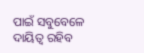ପାଇଁ ସବୁବେଳେ ଦାୟିତ୍ୱ ରହିବ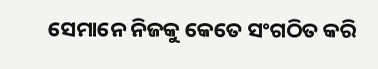ସେମାନେ ନିଜକୁ କେତେ ସଂଗଠିତ କରି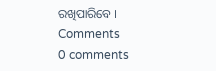ରଖିପାରିବେ ।
Comments
0 comments